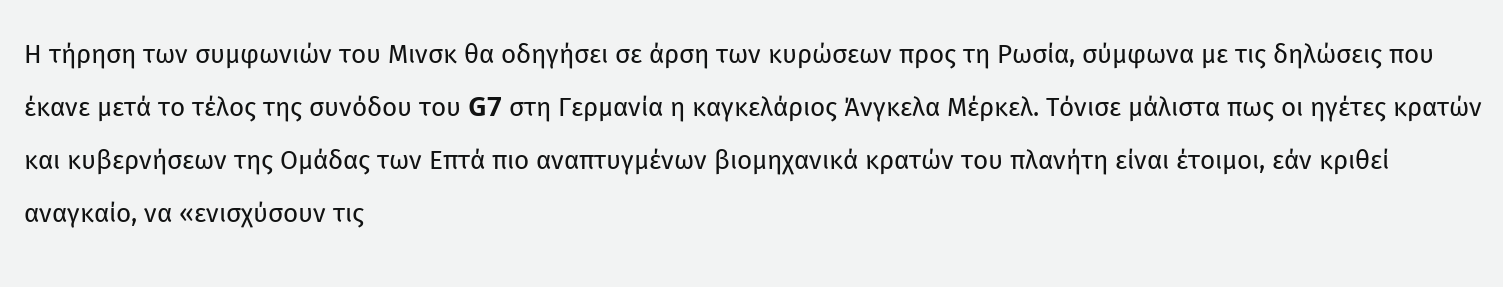Η τήρηση των συμφωνιών του Μινσκ θα οδηγήσει σε άρση των κυρώσεων προς τη Ρωσία, σύμφωνα με τις δηλώσεις που έκανε μετά το τέλος της συνόδου του G7 στη Γερμανία η καγκελάριος Άνγκελα Μέρκελ. Τόνισε μάλιστα πως οι ηγέτες κρατών και κυβερνήσεων της Ομάδας των Επτά πιο αναπτυγμένων βιομηχανικά κρατών του πλανήτη είναι έτοιμοι, εάν κριθεί αναγκαίο, να «ενισχύσουν τις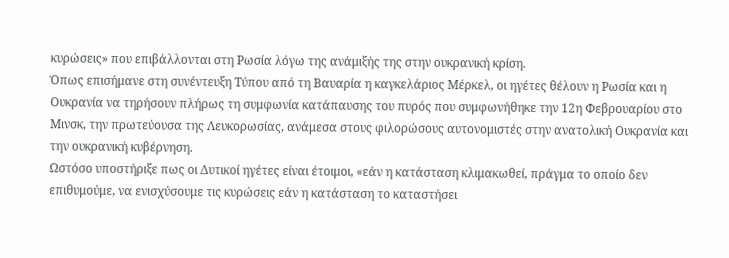κυρώσεις» που επιβάλλονται στη Ρωσία λόγω της ανάμιξής της στην ουκρανική κρίση.
Όπως επισήμανε στη συνέντευξη Τύπου από τη Βαυαρία η καγκελάριος Μέρκελ, οι ηγέτες θέλουν η Ρωσία και η Ουκρανία να τηρήσουν πλήρως τη συμφωνία κατάπαυσης του πυρός που συμφωνήθηκε την 12η Φεβρουαρίου στο Μινσκ, την πρωτεύουσα της Λευκορωσίας, ανάμεσα στους φιλορώσους αυτονομιστές στην ανατολική Ουκρανία και την ουκρανική κυβέρνηση.
Ωστόσο υποστήριξε πως οι Δυτικοί ηγέτες είναι έτοιμοι, «εάν η κατάσταση κλιμακωθεί, πράγμα το οποίο δεν επιθυμούμε, να ενισχύσουμε τις κυρώσεις εάν η κατάσταση το καταστήσει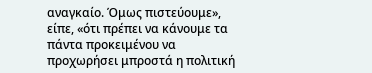αναγκαίο. Όμως πιστεύουμε», είπε, «ότι πρέπει να κάνουμε τα πάντα προκειμένου να προχωρήσει μπροστά η πολιτική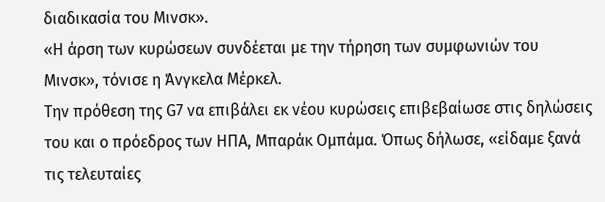διαδικασία του Μινσκ».
«Η άρση των κυρώσεων συνδέεται με την τήρηση των συμφωνιών του Μινσκ», τόνισε η Άνγκελα Μέρκελ.
Την πρόθεση της G7 να επιβάλει εκ νέου κυρώσεις επιβεβαίωσε στις δηλώσεις του και ο πρόεδρος των ΗΠΑ, Μπαράκ Ομπάμα. Όπως δήλωσε, «είδαμε ξανά τις τελευταίες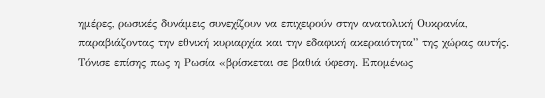ημέρες, ρωσικές δυνάμεις συνεχίζουν να επιχειρούν στην ανατολική Ουκρανία, παραβιάζοντας την εθνική κυριαρχία και την εδαφική ακεραιότητα” της χώρας αυτής.
Τόνισε επίσης πως η Ρωσία «βρίσκεται σε βαθιά ύφεση. Επομένως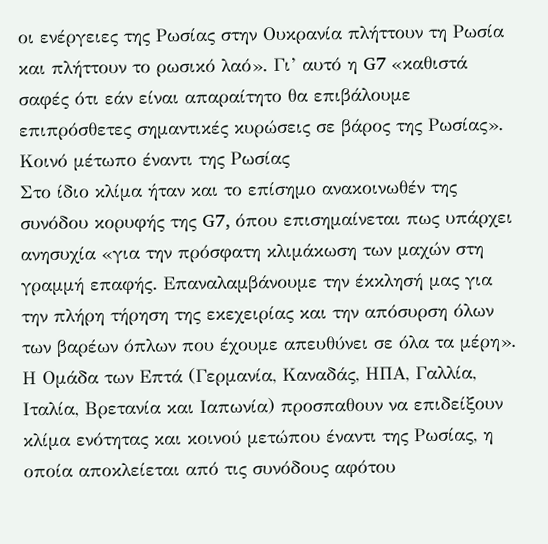οι ενέργειες της Ρωσίας στην Ουκρανία πλήττουν τη Ρωσία και πλήττουν το ρωσικό λαό». Γι’ αυτό η G7 «καθιστά σαφές ότι εάν είναι απαραίτητο θα επιβάλουμε επιπρόσθετες σημαντικές κυρώσεις σε βάρος της Ρωσίας».
Κοινό μέτωπο έναντι της Ρωσίας
Στο ίδιο κλίμα ήταν και το επίσημο ανακοινωθέν της συνόδου κορυφής της G7, όπου επισημαίνεται πως υπάρχει ανησυχία «για την πρόσφατη κλιμάκωση των μαχών στη γραμμή επαφής. Επαναλαμβάνουμε την έκκλησή μας για την πλήρη τήρηση της εκεχειρίας και την απόσυρση όλων των βαρέων όπλων που έχουμε απευθύνει σε όλα τα μέρη».
Η Ομάδα των Επτά (Γερμανία, Καναδάς, ΗΠΑ, Γαλλία, Ιταλία, Βρετανία και Ιαπωνία) προσπαθουν να επιδείξουν κλίμα ενότητας και κοινού μετώπου έναντι της Ρωσίας, η οποία αποκλείεται από τις συνόδους αφότου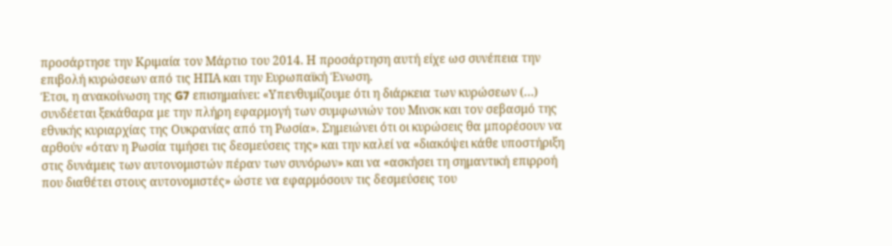προσάρτησε την Κριμαία τον Μάρτιο του 2014. Η προσάρτηση αυτή είχε ωσ συνέπεια την επιβολή κυρώσεων από τις ΗΠΑ και την Ευρωπαϊκή Ένωση.
Έτσι, η ανακοίνωση της G7 επισημαίνει: «Υπενθυμίζουμε ότι η διάρκεια των κυρώσεων (…) συνδέεται ξεκάθαρα με την πλήρη εφαρμογή των συμφωνιών του Μινσκ και τον σεβασμό της εθνικής κυριαρχίας της Ουκρανίας από τη Ρωσία». Σημειώνει ότι οι κυρώσεις θα μπορέσουν να αρθούν «όταν η Ρωσία τιμήσει τις δεσμεύσεις της» και την καλεί να «διακόψει κάθε υποστήριξη στις δυνάμεις των αυτονομιστών πέραν των συνόρων» και να «ασκήσει τη σημαντική επιρροή που διαθέτει στους αυτονομιστές» ώστε να εφαρμόσουν τις δεσμεύσεις του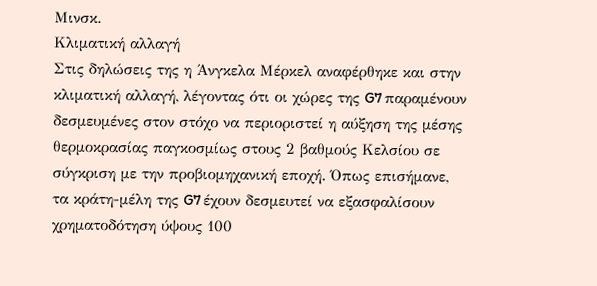Μινσκ.
Κλιματική αλλαγή
Στις δηλώσεις της η Άνγκελα Μέρκελ αναφέρθηκε και στην κλιματική αλλαγή, λέγοντας ότι οι χώρες της G7 παραμένουν δεσμευμένες στον στόχο να περιοριστεί η αύξηση της μέσης θερμοκρασίας παγκοσμίως στους 2 βαθμούς Κελσίου σε σύγκριση με την προβιομηχανική εποχή. Όπως επισήμανε, τα κράτη-μέλη της G7 έχουν δεσμευτεί να εξασφαλίσουν χρηματοδότηση ύψους 100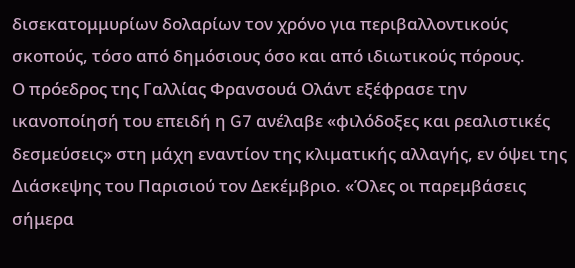δισεκατομμυρίων δολαρίων τον χρόνο για περιβαλλοντικούς σκοπούς, τόσο από δημόσιους όσο και από ιδιωτικούς πόρους.
Ο πρόεδρος της Γαλλίας Φρανσουά Ολάντ εξέφρασε την ικανοποίησή του επειδή η G7 ανέλαβε «φιλόδοξες και ρεαλιστικές δεσμεύσεις» στη μάχη εναντίον της κλιματικής αλλαγής, εν όψει της Διάσκεψης του Παρισιού τον Δεκέμβριο. «Όλες οι παρεμβάσεις σήμερα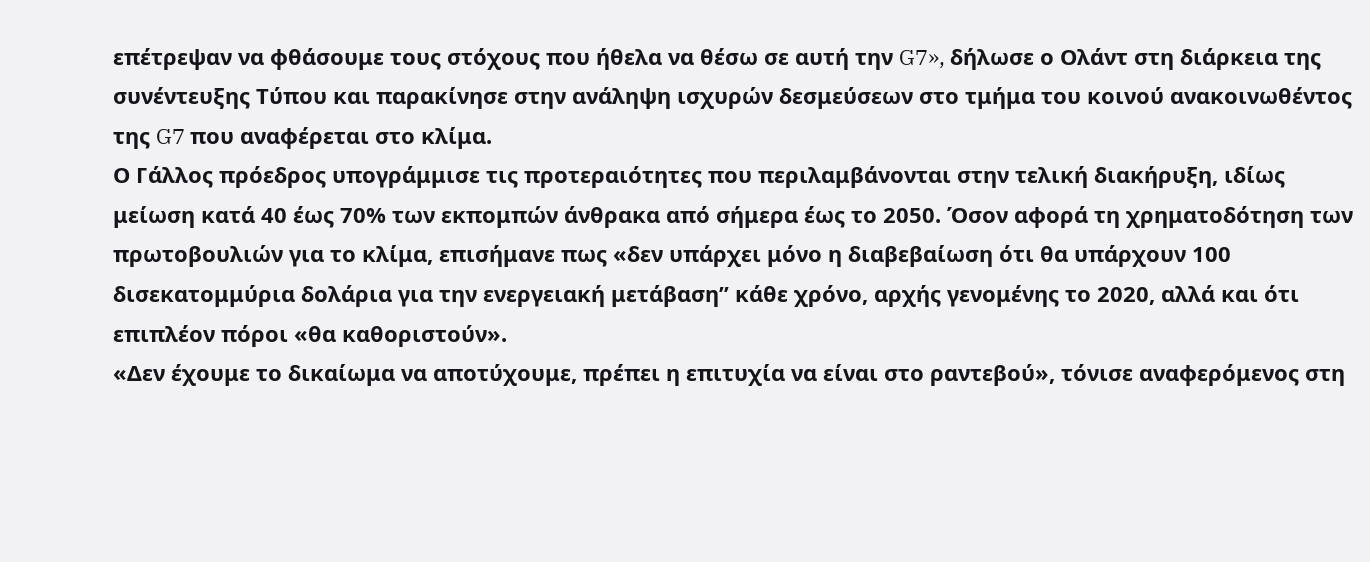επέτρεψαν να φθάσουμε τους στόχους που ήθελα να θέσω σε αυτή την G7», δήλωσε ο Ολάντ στη διάρκεια της συνέντευξης Τύπου και παρακίνησε στην ανάληψη ισχυρών δεσμεύσεων στο τμήμα του κοινού ανακοινωθέντος της G7 που αναφέρεται στο κλίμα.
Ο Γάλλος πρόεδρος υπογράμμισε τις προτεραιότητες που περιλαμβάνονται στην τελική διακήρυξη, ιδίως μείωση κατά 40 έως 70% των εκπομπών άνθρακα από σήμερα έως το 2050. Όσον αφορά τη χρηματοδότηση των πρωτοβουλιών για το κλίμα, επισήμανε πως «δεν υπάρχει μόνο η διαβεβαίωση ότι θα υπάρχουν 100 δισεκατομμύρια δολάρια για την ενεργειακή μετάβαση” κάθε χρόνο, αρχής γενομένης το 2020, αλλά και ότι επιπλέον πόροι «θα καθοριστούν».
«Δεν έχουμε το δικαίωμα να αποτύχουμε, πρέπει η επιτυχία να είναι στο ραντεβού», τόνισε αναφερόμενος στη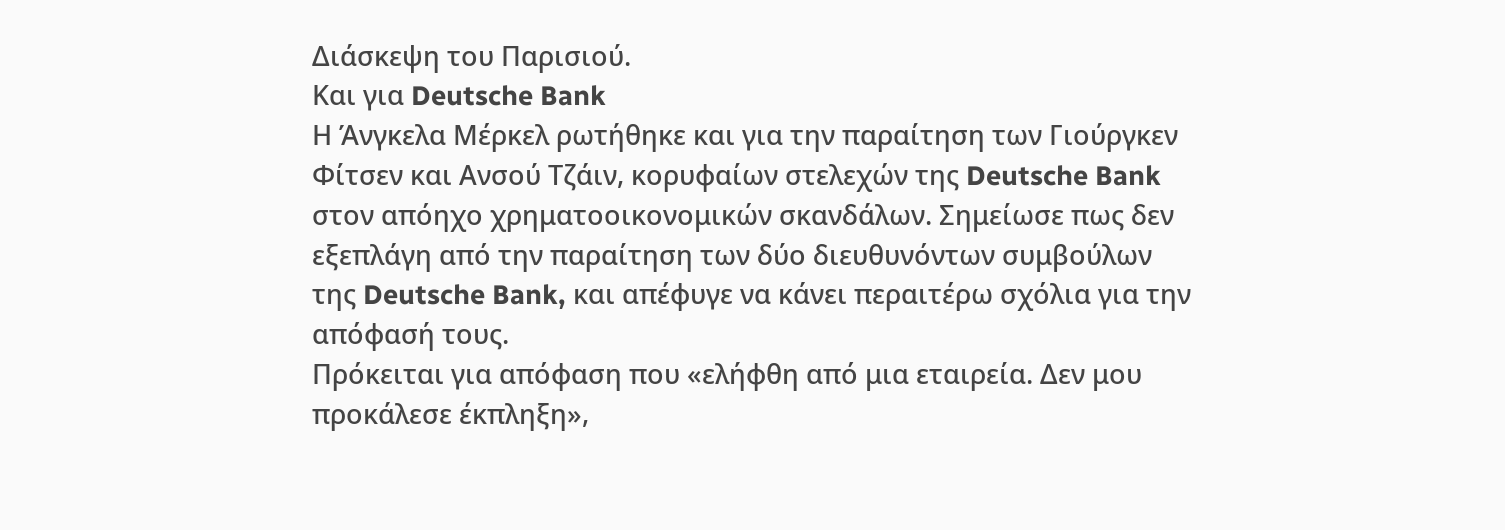Διάσκεψη του Παρισιού.
Και για Deutsche Bank
Η Άνγκελα Μέρκελ ρωτήθηκε και για την παραίτηση των Γιούργκεν Φίτσεν και Ανσού Τζάιν, κορυφαίων στελεχών της Deutsche Bank στον απόηχο χρηματοοικονομικών σκανδάλων. Σημείωσε πως δεν εξεπλάγη από την παραίτηση των δύο διευθυνόντων συμβούλων της Deutsche Bank, και απέφυγε να κάνει περαιτέρω σχόλια για την απόφασή τους.
Πρόκειται για απόφαση που «ελήφθη από μια εταιρεία. Δεν μου προκάλεσε έκπληξη»,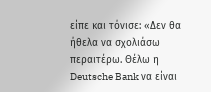είπε και τόνισε: «Δεν θα ήθελα να σχολιάσω περαιτέρω. Θέλω η Deutsche Bank να είναι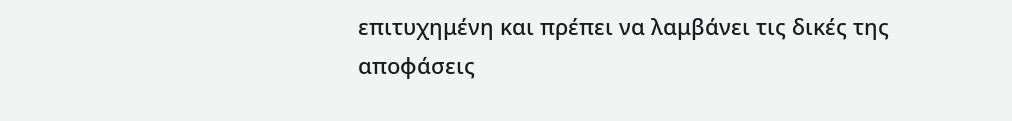επιτυχημένη και πρέπει να λαμβάνει τις δικές της αποφάσεις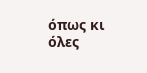όπως κι όλες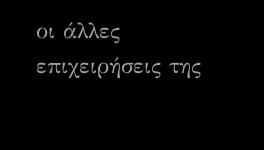οι άλλες επιχειρήσεις της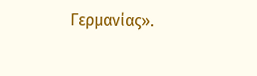Γερμανίας».